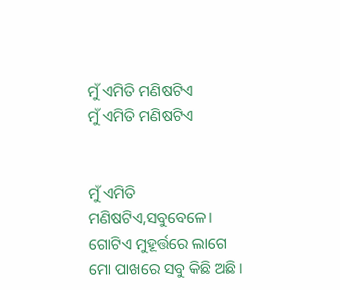ମୁଁ ଏମିତି ମଣିଷଟିଏ
ମୁଁ ଏମିତି ମଣିଷଟିଏ


ମୁଁ ଏମିତି ମଣିଷଟିଏ,ସବୁବେଳେ।
ଗୋଟିଏ ମୁହୂର୍ତ୍ତରେ ଲାଗେ ମୋ ପାଖରେ ସବୁ କିଛି ଅଛି।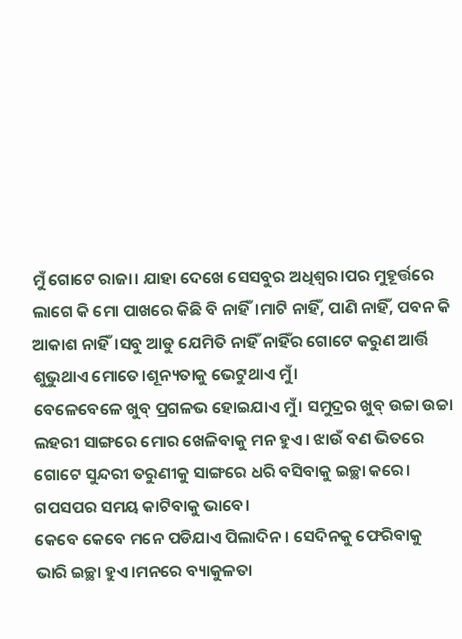ମୁଁ ଗୋଟେ ରାଜା। ଯାହା ଦେଖେ ସେସବୁର ଅଧିଶ୍ବର।ପର ମୁହୂର୍ତ୍ତରେ ଲାଗେ କି ମୋ ପାଖରେ କିଛି ବି ନାହିଁ।ମାଟି ନାହିଁ, ପାଣି ନାହିଁ, ପବନ କି ଆକାଶ ନାହିଁ।ସବୁ ଆଡୁ ଯେମିତି ନାହିଁ ନାହିଁର ଗୋଟେ କରୁଣ ଆର୍ତ୍ତି ଶୁଭୁଥାଏ ମୋତେ।ଶୂନ୍ୟତାକୁ ଭେଟୁଥାଏ ମୁଁ।
ବେଳେବେଳେ ଖୁବ୍ ପ୍ରଗଳଭ ହୋଇଯାଏ ମୁଁ। ସମୁଦ୍ରର ଖୁବ୍ ଉଚ୍ଚା ଉଚ୍ଚା ଲହରୀ ସାଙ୍ଗରେ ମୋର ଖେଳିବାକୁ ମନ ହୁଏ। ଝାଉଁ ବଣ ଭିତରେ ଗୋଟେ ସୁନ୍ଦରୀ ତରୁଣୀକୁ ସାଙ୍ଗରେ ଧରି ବସିବାକୁ ଇଚ୍ଛା କରେ। ଗପସପର ସମୟ କାଟିବାକୁ ଭାବେ।
କେବେ କେବେ ମନେ ପଡିଯାଏ ପିଲାଦିନ। ସେଦିନକୁ ଫେରିବାକୁ ଭାରି ଇଚ୍ଛା ହୁଏ।ମନରେ ବ୍ୟାକୁଳତା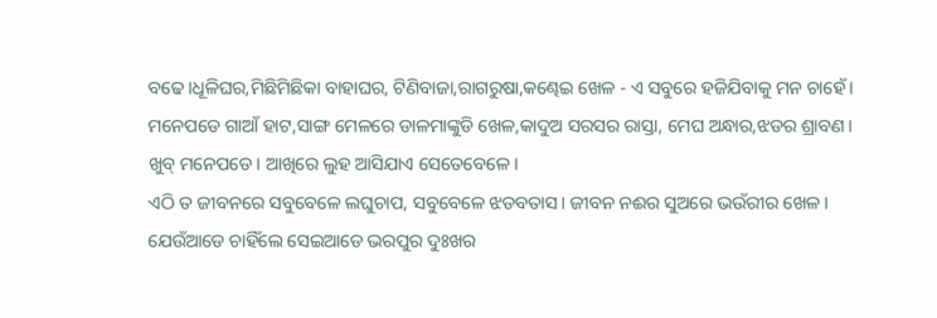ବଢେ।ଧୂଳିଘର,ମିଛିମିଛିକା ବାହାଘର, ଟିଣିବାଜା,ରାଗରୁଷା,କଣ୍ଢେଇ ଖେଳ - ଏ ସବୁରେ ହଜିଯିବାକୁ ମନ ଚାହେଁ।
ମନେପଡେ ଗାଆଁ ହାଟ,ସାଙ୍ଗ ମେଳରେ ଡାଳମାଙ୍କୁଡି ଖେଳ,କାଦୁଅ ସରସର ରାସ୍ତା, ମେଘ ଅନ୍ଧାର,ଝଡର ଶ୍ରାବଣ। ଖୁବ୍ ମନେପଡେ। ଆଖିରେ ଲୁହ ଆସିଯାଏ ସେତେବେଳେ।
ଏଠି ତ ଜୀବନରେ ସବୁବେଳେ ଲଘୁଚାପ, ସବୁବେଳେ ଝଡବତାସ। ଜୀବନ ନଈର ସୁଅରେ ଭଉଁରୀର ଖେଳ। ଯେଉଁଆଡେ ଚାହିଁଲେ ସେଇଆଡେ ଭରପୁର ଦୁଃଖର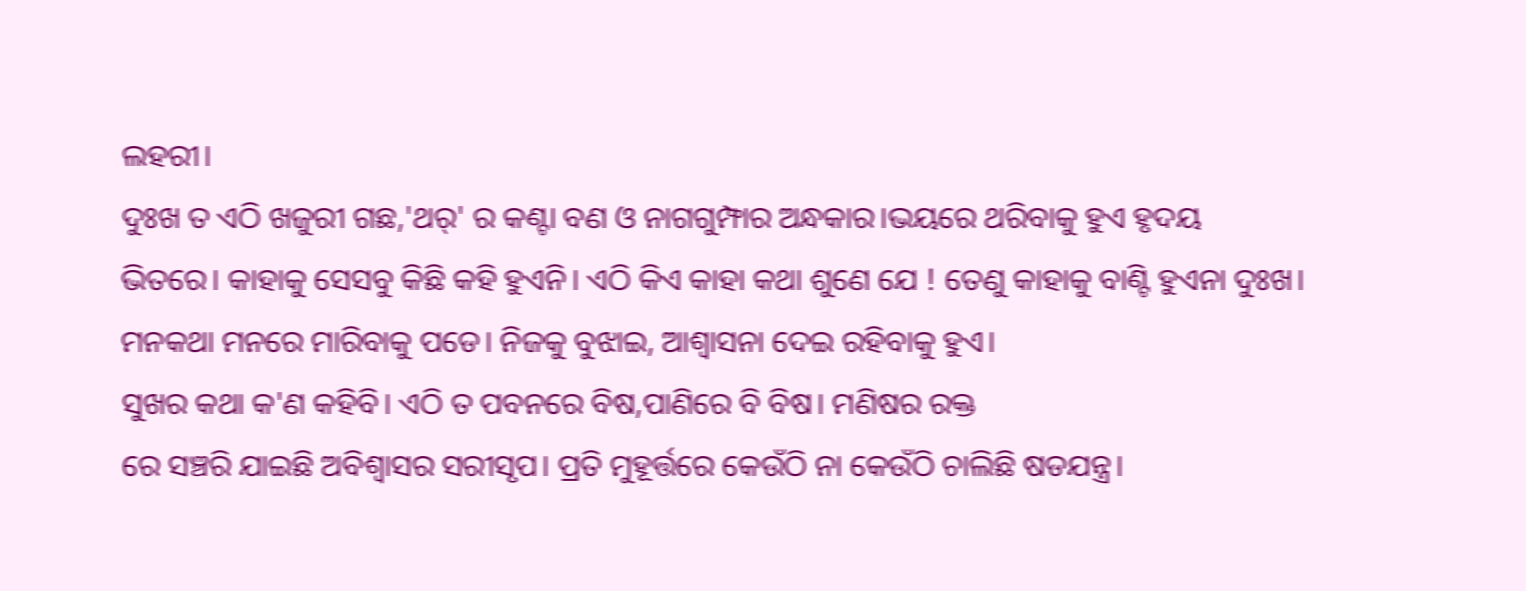ଲହରୀ।
ଦୁଃଖ ତ ଏଠି ଖଜୁରୀ ଗଛ,'ଥର୍' ର କଣ୍ଟା ବଣ ଓ ନାଗଗୁମ୍ଫାର ଅନ୍ଧକାର।ଭୟରେ ଥରିବାକୁ ହୁଏ ହୃଦୟ ଭିତରେ। କାହାକୁ ସେସବୁ କିଛି କହି ହୁଏନି। ଏଠି କିଏ କାହା କଥା ଶୁଣେ ଯେ ! ତେଣୁ କାହାକୁ ବାଣ୍ଟି ହୁଏନା ଦୁଃଖ। ମନକଥା ମନରେ ମାରିବାକୁ ପଡେ। ନିଜକୁ ବୁଝାଇ, ଆଶ୍ବାସନା ଦେଇ ରହିବାକୁ ହୁଏ।
ସୁଖର କଥା କ'ଣ କହିବି। ଏଠି ତ ପବନରେ ବିଷ,ପାଣିରେ ବି ବିଷ। ମଣିଷର ରକ୍ତ
ରେ ସଞ୍ଚରି ଯାଇଛି ଅବିଶ୍ୱାସର ସରୀସୃପ। ପ୍ରତି ମୁହୂର୍ତ୍ତରେ କେଉଁଠି ନା କେଉଁଠି ଚାଲିଛି ଷଡଯନ୍ତ୍ର।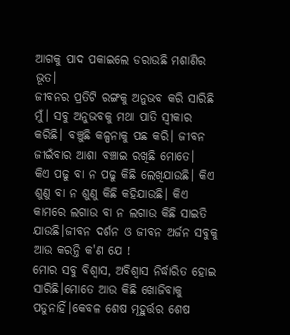ଆଗକୁ ପାଦ ପକାଇଲେ ଡରାଉଛି ମଶାଣିର ଭୂତ।
ଜୀବନର ପ୍ରତିଟି ରଙ୍ଗକୁ ଅନୁଭବ କରି ସାରିଛି ମୁଁ। ସବୁ ଅନୁଭବକୁ ମଥା ପାତି ସ୍ବୀକାର କରିଛି। ବଞ୍ଚୁଛି କଳ୍ପନାକୁ ପଛ କରି। ଜୀବନ ଜୀଇଁବାର ଆଶା ବଞ୍ଚାଇ ରଖିଛି ମୋତେ।
କିଏ ପଢୁ ବା ନ ପଢୁ କିଛି ଲେଖିଯାଉଛି। କିଏ ଶୁଣୁ ବା ନ ଶୁଣୁ କିଛି କହିଯାଉଛି। କିଏ କାମରେ ଲଗାଉ ବା ନ ଲଗାଉ କିଛି ସାଇତି ଯାଉଛି।ଜୀବନ ଦର୍ଶନ ଓ ଜୀବନ ଅର୍ଜନ ସବୁକୁ ଆଉ କରନ୍ତି କ'ଣ ଯେ !
ମୋର ସବୁ ବିଶ୍ୱାସ, ଅବିଶ୍ୱାସ ନିର୍ଦ୍ଧାରିତ ହୋଇ ସାରିଛି।ମୋତେ ଆଉ କିଛି ଖୋଜିବାକୁ ପଡୁନାହିଁ।କେବଳ ଶେଷ ମୂହୁର୍ତ୍ତର ଶେଷ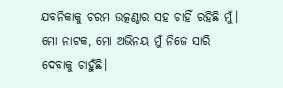ଯବନିକାକୁ ଚରମ ଉତ୍କଣ୍ଠାର ସହ ଚାହିଁ ରହିଛି ମୁଁ। ମୋ ନାଟକ, ମୋ ଅଭିନୟ ମୁଁ ନିଜେ ସାରି ଦେବାକୁ ଚାହୁଁଛି।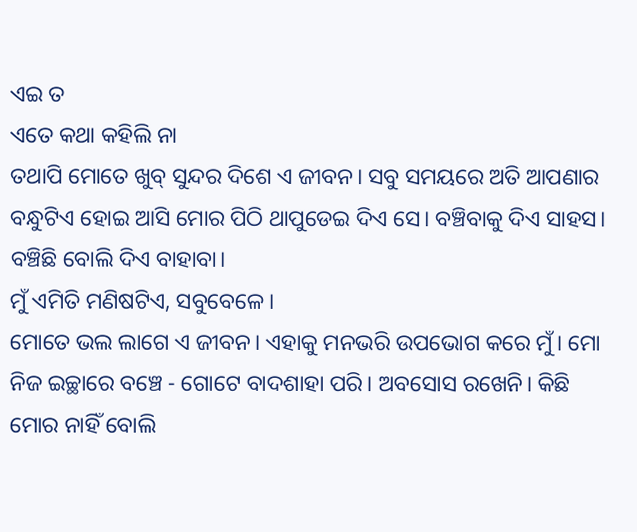ଏଇ ତ
ଏତେ କଥା କହିଲି ନା
ତଥାପି ମୋତେ ଖୁବ୍ ସୁନ୍ଦର ଦିଶେ ଏ ଜୀବନ। ସବୁ ସମୟରେ ଅତି ଆପଣାର ବନ୍ଧୁଟିଏ ହୋଇ ଆସି ମୋର ପିଠି ଥାପୁଡେଇ ଦିଏ ସେ। ବଞ୍ଚିବାକୁ ଦିଏ ସାହସ। ବଞ୍ଚିଛି ବୋଲି ଦିଏ ବାହାବା।
ମୁଁ ଏମିତି ମଣିଷଟିଏ, ସବୁବେଳେ।
ମୋତେ ଭଲ ଲାଗେ ଏ ଜୀବନ। ଏହାକୁ ମନଭରି ଉପଭୋଗ କରେ ମୁଁ। ମୋ ନିଜ ଇଚ୍ଛାରେ ବଞ୍ଚେ - ଗୋଟେ ବାଦଶାହା ପରି। ଅବସୋସ ରଖେନି। କିଛି ମୋର ନାହିଁ ବୋଲି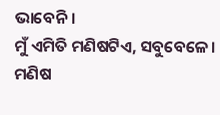ଭାବେନି।
ମୁଁ ଏମିତି ମଣିଷଟିଏ, ସବୁବେଳେ।
ମଣିଷ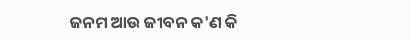ଜନମ ଆଉ ଜୀବନ କ'ଣ କି